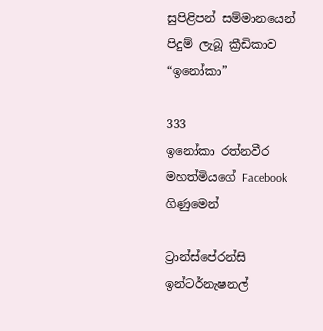සුපිළිපන් සම්මානයෙන් පිදුම් ලැබූ ක්‍රීඩිකාව “ඉනෝකා”

333
ඉනෝකා රත්නවීර මහත්මියගේ Facebook ගිණුමෙන්

ට්‍රාන්ස්පේරන්සි ඉන්ටර්නැෂනල්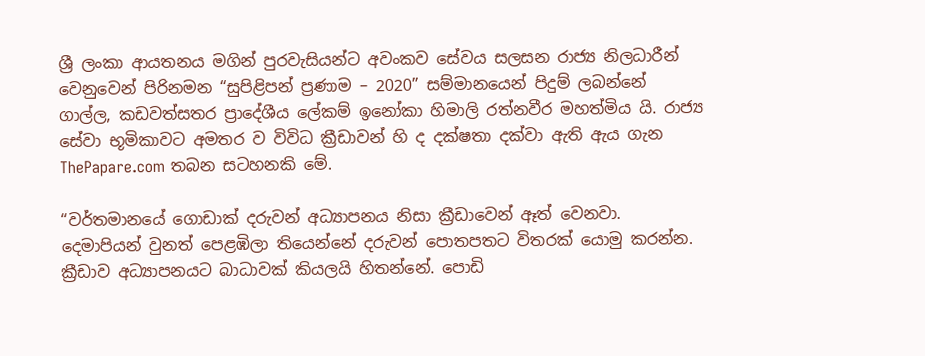ශ්‍රී ලංකා ආයතනය මගින් පුරවැසියන්ට අවංකව සේවය සලසන රාජ්‍ය නිලධාරීන් වෙනුවෙන් පිරිනමන “සුපිළිපන් ප්‍රණාම – 2020” සම්මානයෙන් පිදුම් ලබන්නේ ගාල්ල, කඩවත්සතර ප්‍රාදේශීය ලේකම් ඉනෝකා හිමාලි රත්නවීර මහත්මිය යි. රාජ්‍ය සේවා භූමිකාවට අමතර ව විවිධ ක්‍රීඩාවන් හි ද දක්ෂතා දක්වා ඇති ඇය ගැන ThePapare.com තබන සටහනකි මේ.

“වර්තමානයේ ගොඩාක් දරුවන් අධ්‍යාපනය නිසා ක්‍රීඩාවෙන් ඈත් වෙනවා. දෙමාපියන් වුනත් පෙළඹිලා තියෙන්නේ දරුවන් පොතපතට විතරක් යොමු කරන්න. ක්‍රීඩාව අධ්‍යාපනයට බාධාවක් කියලයි හිතන්නේ. පොඩි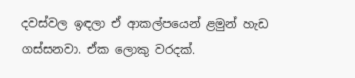දවස්වල ඉඳලා ඒ ආකල්පයෙන් ළමුන් හැඩ ගස්සනවා. ඒක ලොකු වරදක්.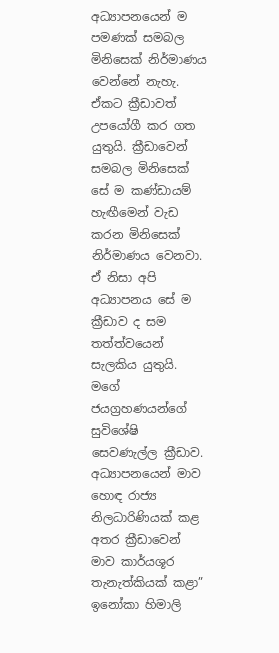අධ්‍යාපනයෙන් ම පමණක් සමබල මිනිසෙක් නිර්මාණය වෙන්නේ නැහැ. ඒකට ක්‍රීඩාවත් උපයෝගී කර ගත යුතුයි. ක්‍රීඩාවෙන්  සමබල මිනිසෙක් සේ ම කණ්ඩායම් හැඟීමෙන් වැඩ කරන මිනිසෙක් නිර්මාණය වෙනවා. ඒ නිසා අපි අධ්‍යාපනය සේ ම ක්‍රීඩාව ද සම තත්ත්වයෙන් සැලකිය යුතුයි. මගේ ජයග්‍රහණයන්ගේ සුවිශේෂි සෙවණැල්ල ක්‍රීඩාව. අධ්‍යාපනයෙන් මාව හොඳ රාජ්‍ය නිලධාරිණියක් කළ අතර ක්‍රීඩාවෙන් මාව කාර්යශූර තැනැත්කියක් කළා” ඉනෝකා හිමාලි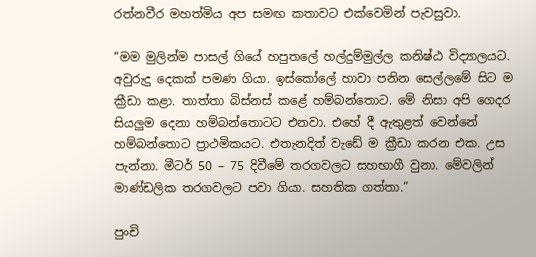රත්නවීර මහත්මිය අප සමඟ කතාවට එක්වෙමින් පැවසුවා.

“මම මුලින්ම පාසල් ගියේ හපුතලේ හල්දුම්මුල්ල කනිෂ්ඨ විද්‍යාලයට. අවුරුදු දෙකක් පමණ ගියා. ඉස්කෝලේ හාවා පනින සෙල්ලමේ සිට ම ක්‍රීඩා කළා. තාත්තා බිස්නස් කළේ හම්බන්තොට. මේ නිසා අපි ගෙදර සියලුම දෙනා හම්බන්තොටට එනවා. එහේ දී ඇතුළත් වෙන්නේ හම්බන්තොට ප්‍රාථමිකයට. එතැනදිත් වැඩේ ම ක්‍රීඩා කරන එක. උස පැන්නා. මීටර් 50 – 75 දිවීමේ තරගවලට සහභාගී වුනා. මේවලින් මාණ්ඩලික තරගවලට පවා ගියා. සහතික ගත්තා.”

පුංචි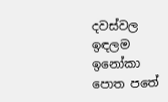දවස්වල ඉඳලම ඉනෝකා පොත පතේ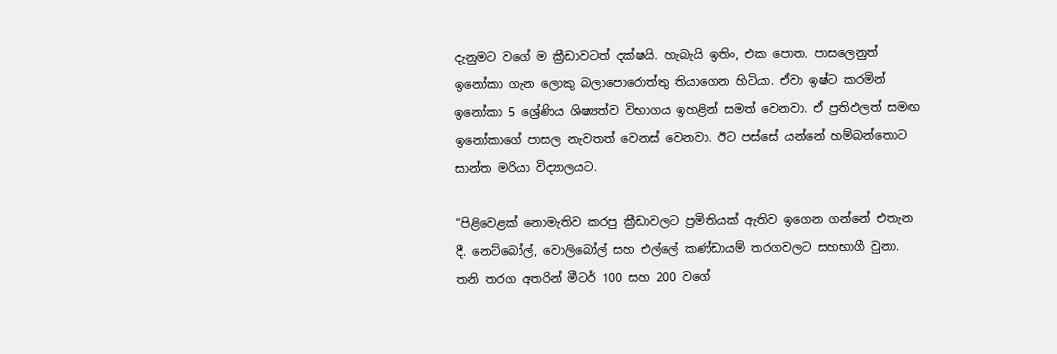දැනුමට වගේ ම ක්‍රීඩාවටත් දක්ෂයි. හැබැයි ඉතිං, එක පොත. පාසලෙනුත් ඉනෝකා ගැන ලොකු බලාපොරොත්තු තියාගෙන හිටියා. ඒවා ඉෂ්ට කරමින් ඉනෝකා 5 ශ්‍රේණිය ශිෂ්‍යත්ව විභාගය ඉහළින් සමත් වෙනවා. ඒ ප්‍රතිඵලත් සමඟ ඉනෝකාගේ පාසල නැවතත් වෙනස් වෙනවා. ඊට පස්සේ යන්නේ හම්බන්තොට සාන්ත මරියා විද්‍යාලයට.

“පිළිවෙළක් නොමැතිව කරපු ක්‍රීඩාවලට ප්‍රමිතියක් ඇතිව ඉගෙන ගන්නේ එතැන දී. නෙට්බෝල්, වොලිබෝල් සහ එල්ලේ කණ්ඩායම් තරගවලට සහභාගී වුනා. තනි තරග අතරින් මීටර් 100 සහ 200 වගේ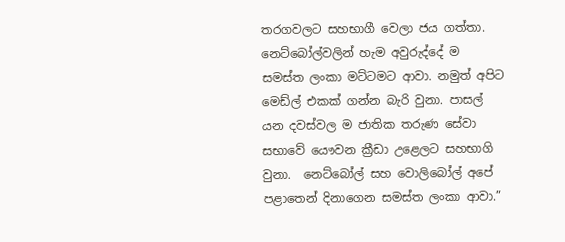තරගවලට සහභාගී වෙලා ජය ගත්තා. නෙට්බෝල්වලින් හැම අවුරුද්දේ ම සමස්ත ලංකා මට්ටමට ආවා. නමුත් අපිට මෙඩ්ල් එකක් ගන්න බැරි වුනා. පාසල් යන දවස්වල ම ජාතික තරුණ සේවා සභාවේ යෞවන ක්‍රීඩා උළෙලට සහභාගි වුනා.  නෙට්බෝල් සහ වොලිබෝල් අපේ පළාතෙන් දිනාගෙන සමස්ත ලංකා ආවා.”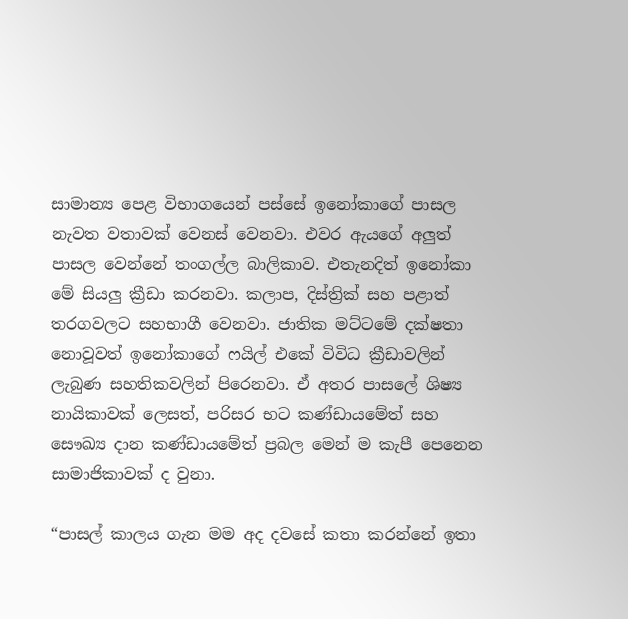සාමාන්‍ය පෙළ විභාගයෙන් පස්සේ ඉනෝකාගේ පාසල නැවත වතාවක් වෙනස් වෙනවා. එවර ඇයගේ අලුත් පාසල වෙන්නේ තංගල්ල බාලිකාව. එතැනදිත් ඉනෝකා මේ සියලු ක්‍රීඩා කරනවා. කලාප, දිස්ත්‍රික් සහ පළාත් තරගවලට සහභාගී වෙනවා. ජාතික මට්ටමේ දක්ෂතා නොවූවත් ඉනෝකාගේ ෆයිල් එකේ විවිධ ක්‍රීඩාවලින් ලැබුණ සහතිකවලින් පිරෙනවා. ඒ අතර පාසලේ ශිෂ්‍ය නායිකාවක් ලෙසත්, පරිසර භට කණ්ඩායමේත් සහ සෞඛ්‍ය දාන කණ්ඩායමේත් ප්‍රබල මෙන් ම කැපී පෙනෙන සාමාජිකාවක් ද වුනා.

“පාසල් කාලය ගැන මම අද දවසේ කතා කරන්නේ ඉතා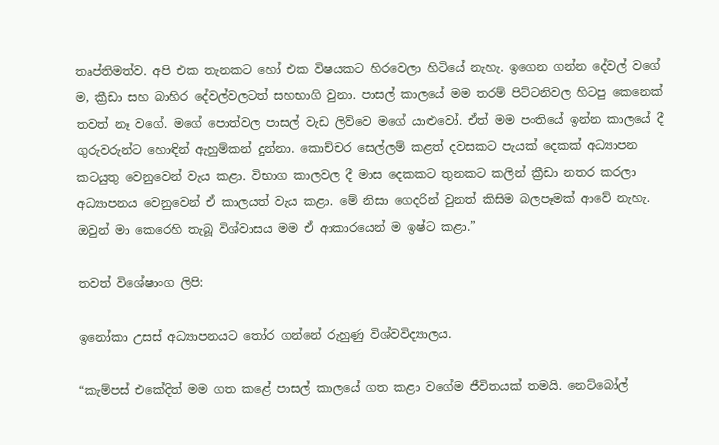තෘප්තිමත්ව. අපි එක තැනකට හෝ එක විෂයකට හිරවෙලා හිටියේ නැහැ. ඉගෙන ගන්න දේවල් වගේ ම, ක්‍රීඩා සහ බාහිර දේවල්වලටත් සහභාගි වුනා. පාසල් කාලයේ මම තරම් පිට්ටනිවල හිටපු කෙනෙක් තවත් නෑ වගේ. මගේ පොත්වල පාසල් වැඩ ලිව්වෙ මගේ යාළුවෝ. ඒත් මම පංතියේ ඉන්න කාලයේ දී ගුරුවරුන්ට හොඳින් ඇහුම්කන් දුන්නා. කොච්චර සෙල්ලම් කළත් දවසකට පැයක් දෙකක් අධ්‍යාපන කටයුතු වෙනුවෙන් වැය කළා. විභාග කාලවල දී මාස දෙකකට තුනකට කලින් ක්‍රීඩා නතර කරලා අධ්‍යාපනය වෙනුවෙන් ඒ කාලයත් වැය කළා. මේ නිසා ගෙදරින් වුනත් කිසිම බලපෑමක් ආවේ නැහැ. ඔවුන් මා කෙරෙහි තැබූ විශ්වාසය මම ඒ ආකාරයෙන් ම ඉෂ්ට කළා.”

තවත් විශේෂාංග ලිපි:

ඉනෝකා උසස් අධ්‍යාපනයට තෝර ගන්නේ රුහුණු විශ්වවිද්‍යාලය.

“කැම්පස් එකේදිත් මම ගත කළේ පාසල් කාලයේ ගත කළා වගේම ජීවිතයක් තමයි. නෙට්බෝල්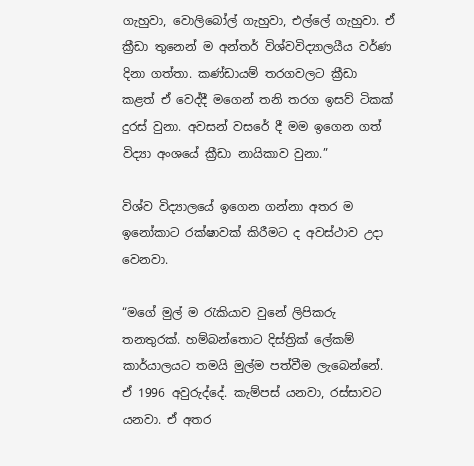ගැහුවා, වොලිබෝල් ගැහුවා, එල්ලේ ගැහුවා. ඒ ක්‍රීඩා තුනෙන් ම අන්තර් විශ්වවිද්‍යාලයීය වර්ණ දිනා ගත්තා. කණ්ඩායම් තරගවලට ක්‍රීඩා කළත් ඒ වෙද්දී මගෙන් තනි තරග ඉසව් ටිකක් දුරස් වුනා. අවසන් වසරේ දී මම ඉගෙන ගත් විද්‍යා අංශයේ ක්‍රීඩා නායිකාව වුනා.”

විශ්ව විද්‍යාලයේ ඉගෙන ගන්නා අතර ම ඉනෝකාට රක්ෂාවක් කිරීමට ද අවස්ථාව උදා වෙනවා.

“මගේ මුල් ම රැකියාව වුනේ ලිපිකරු තනතුරක්. හම්බන්තොට දිස්ත්‍රික් ලේකම් කාර්යාලයට තමයි මුල්ම පත්වීම ලැබෙන්නේ. ඒ 1996 අවුරුද්දේ. කැම්පස් යනවා, රස්සාවට යනවා. ඒ අතර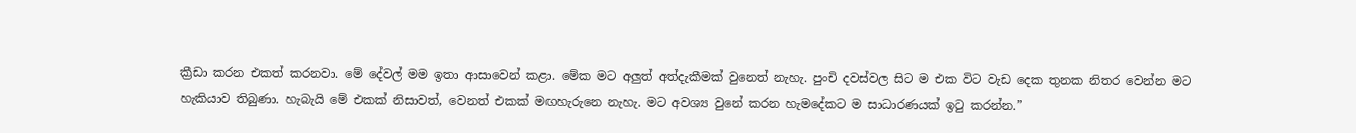ක්‍රීඩා කරන එකත් කරනවා. මේ දේවල් මම ඉතා ආසාවෙන් කළා. මේක මට අලුත් අත්දැකීමක් වුනෙත් නැහැ. පුංචි දවස්වල සිට ම එක විට වැඩ දෙක තුනක නිතර වෙන්න මට හැකියාව තිබුණා. හැබැයි මේ එකක් නිසාවත්, වෙනත් එකක් මඟහැරුනෙ නැහැ. මට අවශ්‍ය වුනේ කරන හැමදේකට ම සාධාරණයක් ඉටු කරන්න.”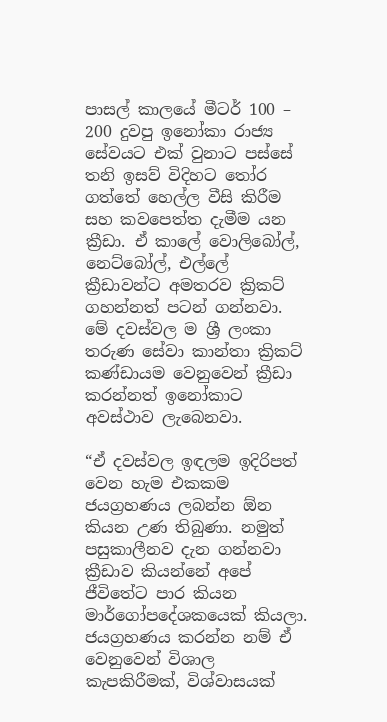පාසල් කාලයේ මීටර් 100 – 200 දුවපු ඉනෝකා රාජ්‍ය සේවයට එක් වුනාට පස්සේ තනි ඉසව් විදිහට තෝර ගත්තේ හෙල්ල වීසි කිරීම සහ කවපෙත්ත දැමීම යන ක්‍රීඩා. ඒ කාලේ වොලිබෝල්, නෙට්බෝල්, එල්ලේ ක්‍රීඩාවන්ට අමතරව ක්‍රිකට් ගහන්නත් පටන් ගන්නවා. මේ දවස්වල ම ශ්‍රී ලංකා තරුණ සේවා කාන්තා ක්‍රිකට් කණ්ඩායම වෙනුවෙන් ක්‍රීඩා කරන්නත් ඉනෝකාට අවස්ථාව ලැබෙනවා.

“ඒ දවස්වල ඉඳලම ඉදිරිපත් වෙන හැම එකකම ජයග්‍රහණය ලබන්න ඕන කියන උණ තිබුණා. නමුත් පසුකාලීනව දැන ගන්නවා ක්‍රීඩාව කියන්නේ අපේ ජීවිතේට පාර කියන මාර්ගෝපදේශකයෙක් කියලා. ජයග්‍රහණය කරන්න නම් ඒ වෙනුවෙන් විශාල කැපකිරීමක්, විශ්වාසයක්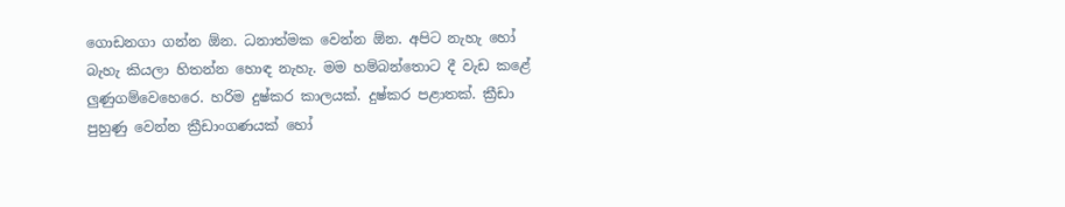ගොඩනගා ගන්න ඕන. ධනාත්මක වෙන්න ඕන. අපිට නැහැ හෝ බැහැ කියලා හිතන්න හොඳ නැහැ. මම හම්බන්තොට දී වැඩ කළේ ලුණුගම්වෙහෙරෙ. හරිම දුෂ්කර කාලයක්. දුෂ්කර පළාතක්. ක්‍රීඩා පුහුණු වෙන්න ක්‍රීඩාංගණයක් හෝ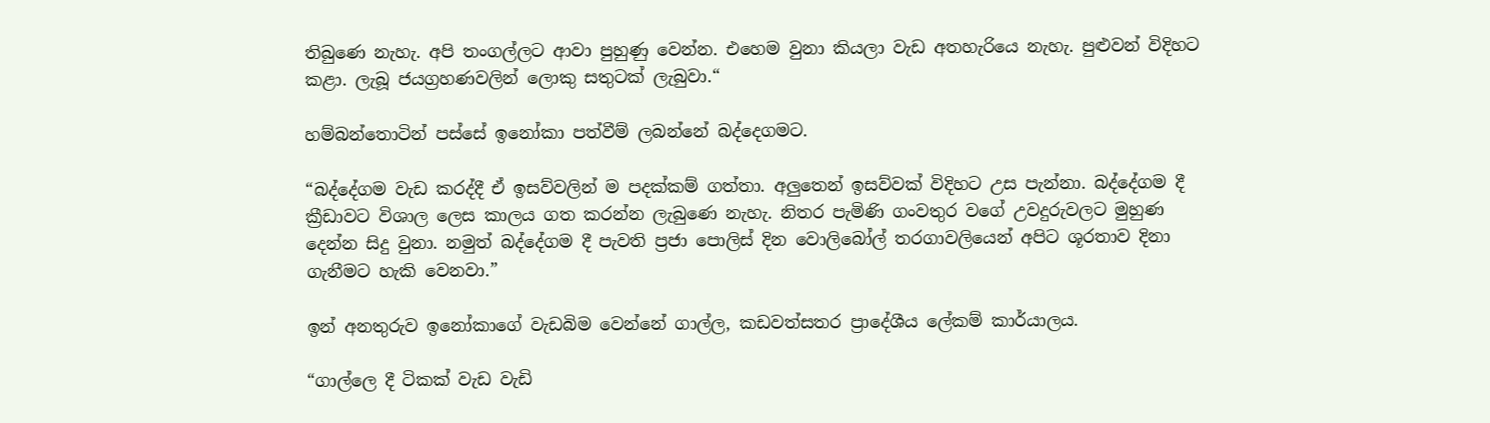තිබුණෙ නැහැ. අපි තංගල්ලට ආවා පුහුණු වෙන්න. එහෙම වුනා කියලා වැඩ අතහැරියෙ නැහැ. පුළුවන් විදිහට කළා. ලැබූ ජයග්‍රහණවලින් ලොකු සතුටක් ලැබුවා.“

හම්බන්තොටින් පස්සේ ඉනෝකා පත්වීම් ලබන්නේ බද්දෙගමට.

“බද්දේගම වැඩ කරද්දී ඒ ඉසව්වලින් ම පදක්කම් ගත්තා. අලුතෙන් ඉසව්වක් විදිහට උස පැන්නා. බද්දේගම දී ක්‍රීඩාවට විශාල ලෙස කාලය ගත කරන්න ලැබුණෙ නැහැ. නිතර පැමිණි ගංවතුර වගේ උවදුරුවලට මුහුණ දෙන්න සිදු වුනා. නමුත් බද්දේගම දී පැවති ප්‍රජා පොලිස් දින වොලිබෝල් තරගාවලියෙන් අපිට ශූරතාව දිනා ගැනීමට හැකි වෙනවා.”

ඉන් අනතුරුව ඉනෝකාගේ වැඩබිම වෙන්නේ ගාල්ල, කඩවත්සතර ප්‍රාදේශීය ලේකම් කාර්යාලය.

“ගාල්ලෙ දී ටිකක් වැඩ වැඩි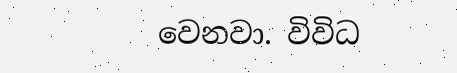වෙනවා. විවිධ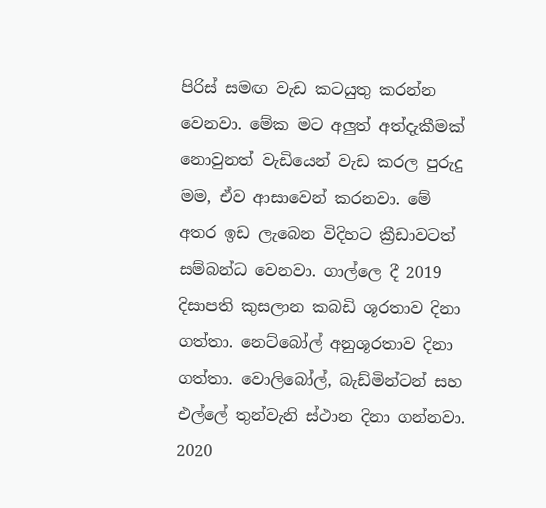පිරිස් සමඟ වැඩ කටයුතු කරන්න වෙනවා. මේක මට අලුත් අත්දැකීමක් නොවුනත් වැඩියෙන් වැඩ කරල පුරුදු මම, ඒව ආසාවෙන් කරනවා. මේ අතර ඉඩ ලැබෙන විදිහට ක්‍රීඩාවටත් සම්බන්ධ වෙනවා. ගාල්ලෙ දී 2019 දිසාපති කුසලාන කබඩි ශූරතාව දිනා ගත්තා. නෙට්බෝල් අනුශූරතාව දිනා ගත්තා. වොලිබෝල්, බැඩ්මින්ටන් සහ එල්ලේ තුන්වැනි ස්ථාන දිනා ගන්නවා. 2020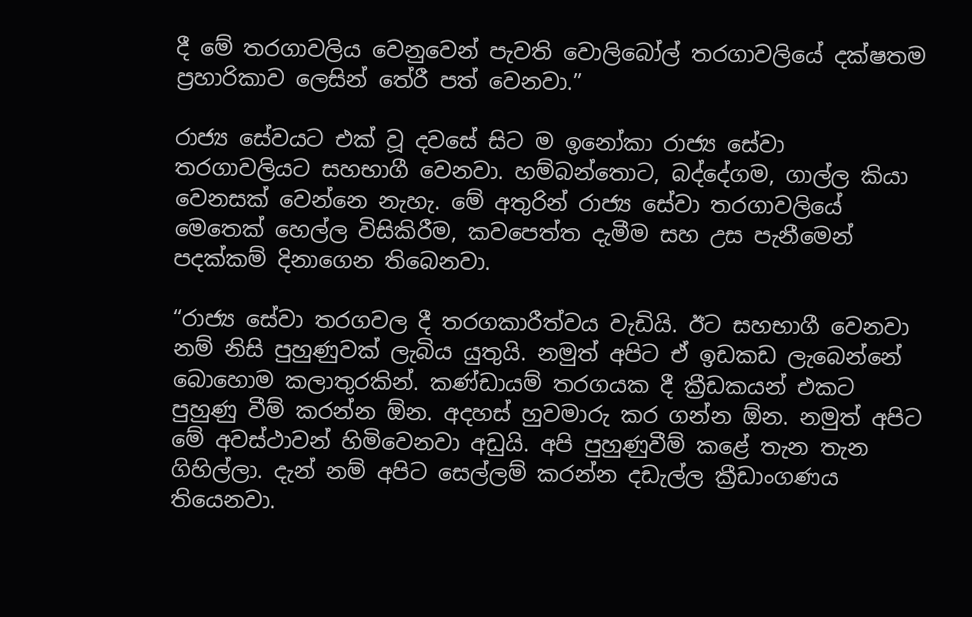දී මේ තරගාවලිය වෙනුවෙන් පැවති වොලිබෝල් තරගාවලියේ දක්ෂතම ප්‍රහාරිකාව ලෙසින් තේරී පත් වෙනවා.”

රාජ්‍ය සේවයට එක් වූ දවසේ සිට ම ඉනෝකා රාජ්‍ය සේවා තරගාවලියට සහභාගී වෙනවා. හම්බන්තොට, බද්දේගම, ගාල්ල කියා වෙනසක් වෙන්නෙ නැහැ. මේ අතුරින් රාජ්‍ය සේවා තරගාවලියේ මෙතෙක් හෙල්ල විසිකිරීම, කවපෙත්ත දැමීම සහ උස පැනීමෙන් පදක්කම් දිනාගෙන තිබෙනවා.

“රාජ්‍ය සේවා තරගවල දී තරගකාරීත්වය වැඩියි. ඊට සහභාගී වෙනවා නම් නිසි පුහුණුවක් ලැබිය යුතුයි. නමුත් අපිට ඒ ඉඩකඩ ලැබෙන්නේ බොහොම කලාතුරකින්. කණ්ඩායම් තරගයක දී ක්‍රීඩකයන් එකට පුහුණු වීම් කරන්න ඕන. අදහස් හුවමාරු කර ගන්න ඕන. නමුත් අපිට මේ අවස්ථාවන් හිමිවෙනවා අඩුයි. අපි පුහුණුවීම් කළේ තැන තැන ගිහිල්ලා. දැන් නම් අපිට සෙල්ලම් කරන්න දඩැල්ල ක්‍රීඩාංගණය තියෙනවා.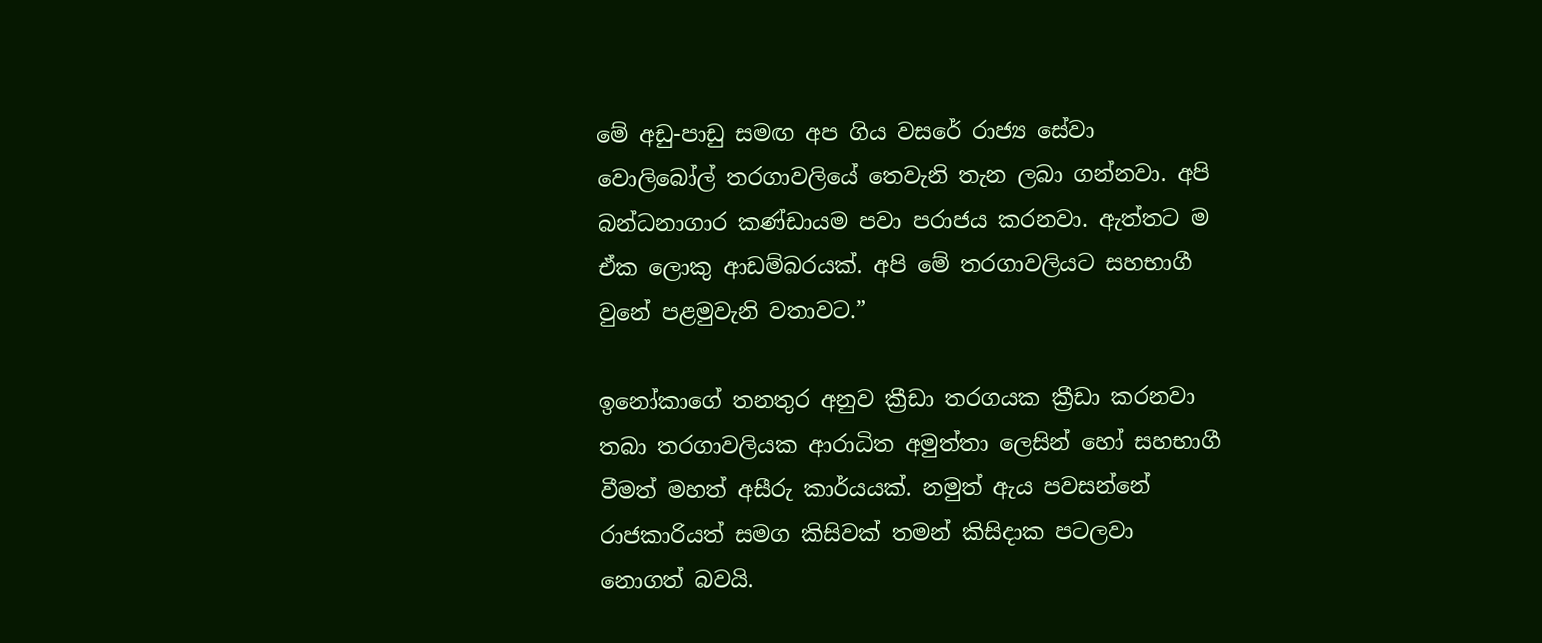මේ අඩු-පාඩු සමඟ අප ගිය වසරේ රාජ්‍ය සේවා වොලිබෝල් තරගාවලියේ තෙවැනි තැන ලබා ගන්නවා. අපි බන්ධනාගාර කණ්ඩායම පවා පරාජය කරනවා. ඇත්තට ම ඒක ලොකු ආඩම්බරයක්. අපි මේ තරගාවලියට සහභාගී වුනේ පළමුවැනි වතාවට.”

ඉනෝකාගේ තනතුර අනුව ක්‍රීඩා තරගයක ක්‍රීඩා කරනවා තබා තරගාවලියක ආරාධිත අමුත්තා ලෙසින් හෝ සහභාගී වීමත් මහත් අසීරු කාර්යයක්. නමුත් ඇය පවසන්නේ රාජකාරියත් සමග කිසිවක් තමන් කිසිදාක පටලවා නොගත් බවයි.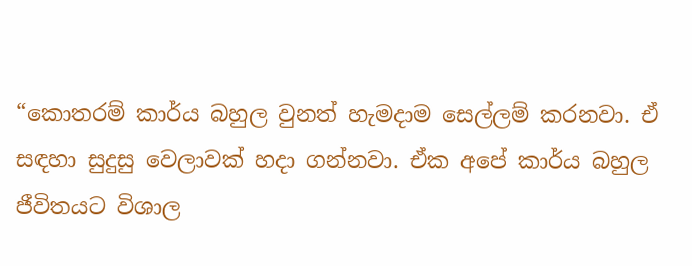“කොතරම් කාර්ය බහුල වුනත් හැමදාම සෙල්ලම් කරනවා. ඒ සඳහා සුදුසු වෙලාවක් හදා ගන්නවා. ඒක අපේ කාර්ය බහුල ජීවිතයට විශාල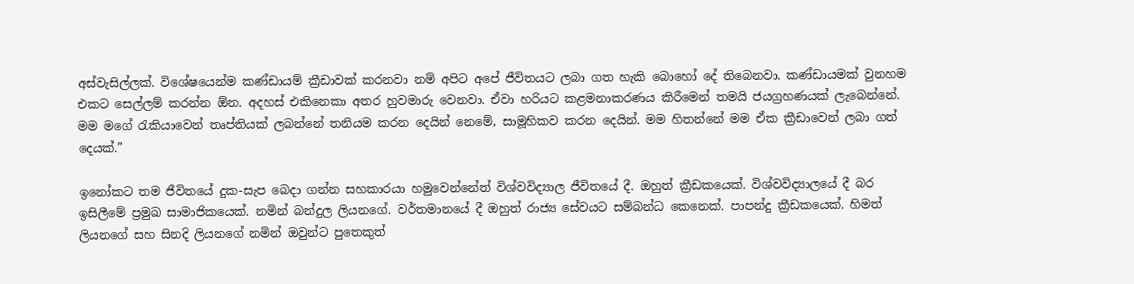අස්වැසිල්ලක්. විශේෂයෙන්ම කණ්ඩායම් ක්‍රීඩාවක් කරනවා නම් අපිට අපේ ජීවිතයට ලබා ගත හැකි බොහෝ දේ තිබෙනවා. කණ්ඩායමක් වුනහම එකට සෙල්ලම් කරන්න ඕන. අදහස් එකිනෙකා අතර හුවමාරු වෙනවා. ඒවා හරියට කළමනාකරණය කිරීමෙන් තමයි ජයග්‍රහණයක් ලැබෙන්නේ. මම මගේ රැකියාවෙන් තෘප්තියක් ලබන්නේ තනියම කරන දෙයින් නෙමේ, සාමූහිකව කරන දෙයින්. මම හිතන්නේ මම ඒක ක්‍රීඩාවෙන් ලබා ගත් දෙයක්.”

ඉනෝකට තම ජීවිතයේ දුක-සැප බෙදා ගන්න සහකාරයා හමුවෙන්නේත් විශ්වවිද්‍යාල ජීවිතයේ දී. ඔහුත් ක්‍රීඩකයෙක්. විශ්වවිද්‍යාලයේ දී බර ඉසිලීමේ ප්‍රමුඛ සාමාජිකයෙක්. නමින් බන්දුල ලියනගේ. වර්තමානයේ දී ඔහුත් රාජ්‍ය සේවයට සම්බන්ධ කෙනෙක්. පාපන්දු ක්‍රීඩකයෙක්. හිමත් ලියනගේ සහ සිනදි ලියනගේ නමින් ඔවුන්ට පුතෙකුත්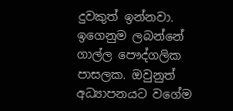දුවකුත් ඉන්නවා. ඉගෙනුම ලබන්නේ ගාල්ල පෞද්ගලික පාසලක. ඔවුනුත් අධ්‍යාපනයට වගේම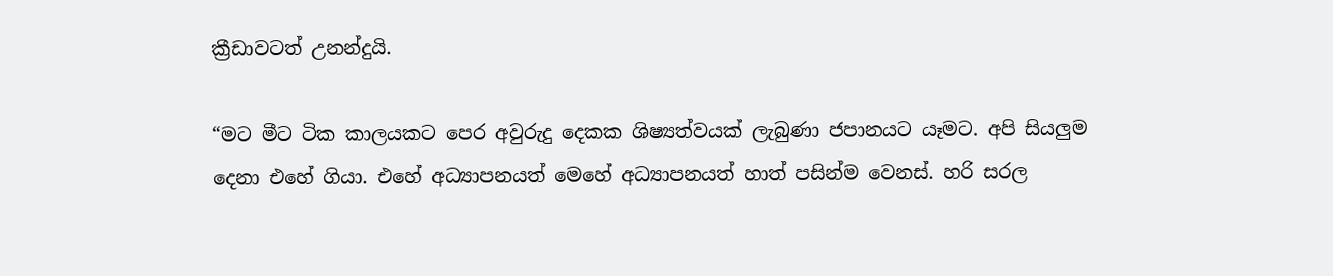ක්‍රීඩාවටත් උනන්දුයි.

“මට මීට ටික කාලයකට පෙර අවුරුදු දෙකක ශිෂ්‍යත්වයක් ලැබුණා ජපානයට යෑමට. අපි සියලුම දෙනා එහේ ගියා. එහේ අධ්‍යාපනයත් මෙහේ අධ්‍යාපනයත් හාත් පසින්ම වෙනස්. හරි සරල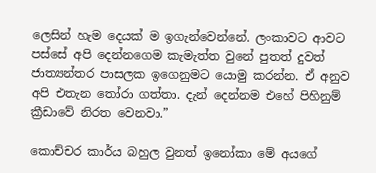ලෙසින් හැම දෙයක් ම ඉගැන්වෙන්නේ. ලංකාවට ආවට පස්සේ අපි දෙන්නගෙම කැමැත්ත වුනේ පුතත් දුවත් ජාත්‍යන්තර පාසලක ඉගෙනුමට යොමු කරන්න. ඒ අනුව අපි එතැන තෝරා ගත්තා. දැන් දෙන්නම එහේ පිහිනුම් ක්‍රීඩාවේ නිරත වෙනවා.”

කොච්චර කාර්ය බහුල වුනත් ඉනෝකා මේ අයගේ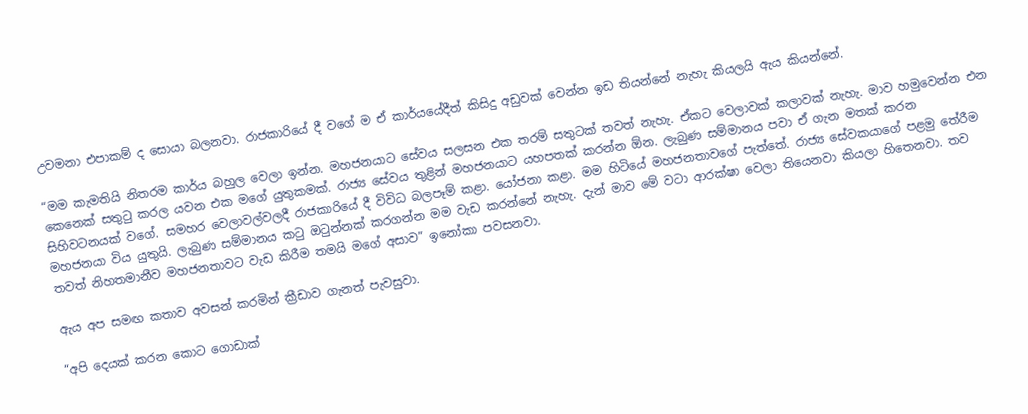උවමනා එපාකම් ද සොයා බලනවා. රාජකාරියේ දී වගේ ම ඒ කාර්යයේදීත් කිසිදු අඩුවක් වෙන්න ඉඩ තියන්නේ නැහැ කියලයි ඇය කියන්නේ.

“මම කැමතියි නිතරම කාර්ය බහුල වෙලා ඉන්න. මහජනයාට සේවය සලසන එක තරම් සතුටක් තවත් නැහැ. ඒකට වෙලාවක් කලාවක් නැහැ. මාව හමුවෙන්න එන කෙනෙක් සතුටු කරල යවන එක මගේ යුතුකමක්. රාජ්‍ය සේවය තුළින් මහජනයාට යහපතක් කරන්න ඕන. ලැබුණ සම්මානය පවා ඒ ගැන මතක් කරන සිහිවටනයක් වගේ. සමහර වෙලාවල්වලදී රාජකාරියේ දී විවිධ බලපෑම් කළා. යෝජනා කළා. මම හිටියේ මහජනතාවගේ පැත්තේ. රාජ්‍ය සේවකයාගේ පළමු තේරීම මහජනයා විය යුතුයි. ලැබුණ සම්මානය කටු ඔටුන්නක් කරගන්න මම වැඩ කරන්නේ නැහැ. දැන් මාව මේ වටා ආරක්ෂා වෙලා තියෙනවා කියලා හිතෙනවා. තව තවත් නිහතමානීව මහජනතාවට වැඩ කිරීම තමයි මගේ අසාව” ඉනෝකා පවසනවා.

ඇය අප සමඟ කතාව අවසන් කරමින් ක්‍රීඩාව ගැනත් පැවසුවා.

“අපි දෙයක් කරන කොට ගොඩාක්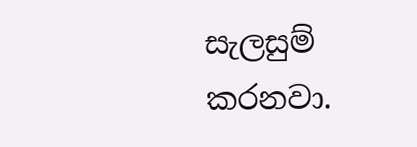සැලසුම් කරනවා.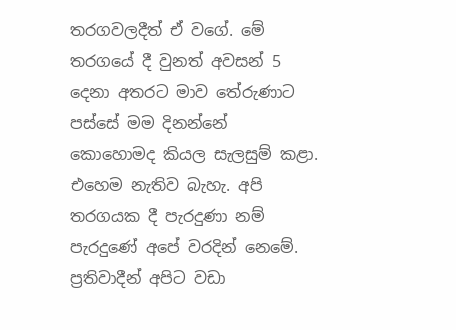තරගවලදීත් ඒ වගේ. මේ තරගයේ දී වුනත් අවසන් 5 දෙනා අතරට මාව තේරුණාට පස්සේ මම දිනන්නේ කොහොමද කියල සැලසුම් කළා. එහෙම නැතිව බැහැ. අපි තරගයක දී පැරදුණා නම් පැරදුණේ අපේ වරදින් නෙමේ. ප්‍රතිවාදීන් අපිට වඩා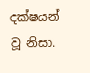දක්ෂයන් වූ නිසා.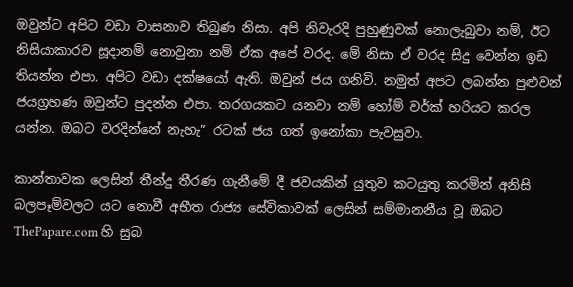ඔවුන්ට අපිට වඩා වාසනාව තිබුණ නිසා. අපි නිවැරදි පුහුණුවක් නොලැබුවා නම්, ඊට නිසියාකාරව සූදානම් නොවුනා නම් ඒක අපේ වරද. මේ නිසා ඒ වරද සිදු වෙන්න ඉඩ තියන්න එපා. අපිට වඩා දක්ෂයෝ ඇති. ඔවුන් ජය ගනිවි. නමුත් අපට ලබන්න පුළුවන් ජයග්‍රහණ ඔවුන්ට පුදන්න එපා. තරගයකට යනවා නම් හෝම් වර්ක් හරියට කරල යන්න. ඔබට වරදින්නේ නැහැ” රටක් ජය ගත් ඉනෝකා පැවසුවා.

කාන්තාවක ලෙසින් තීන්දු තීරණ ගැනීමේ දී ජවයකින් යුතුව කටයුතු කරමින් අනිසි බලපෑම්වලට යට නොවී අභීත රාජ්‍ය සේවිකාවක් ලෙසින් සම්මානනීය වූ ඔබට ThePapare.com හි සුබ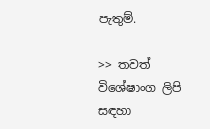පැතුම්.

>> තවත් විශේෂාංග ලිපි සඳහා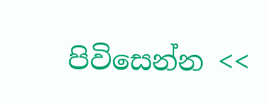පිවිසෙන්න <<